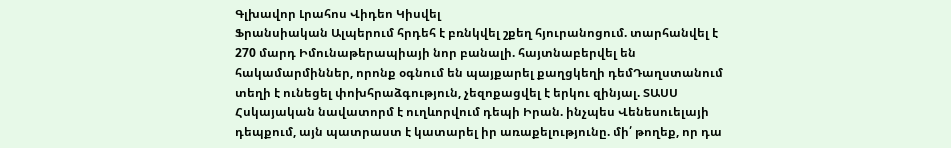Գլխավոր Լրահոս Վիդեո Կիսվել
Ֆրանսիական Ալպերում հրդեհ է բռնկվել շքեղ հյուրանոցում. տարհանվել է 270 մարդ Իմունաթերապիայի նոր բանալի. հայտնաբերվել են հակամարմիններ, որոնք օգնում են պայքարել քաղցկեղի դեմԴաղստանում տեղի է ունեցել փոխհրաձգություն, չեզոքացվել է երկու զինյալ. ՏԱՍՍ Հսկայական նավատորմ է ուղևորվում դեպի Իրան. ինչպես Վենեսուելայի դեպքում, այն պատրաստ է կատարել իր առաքելությունը. մի՛ թողեք, որ դա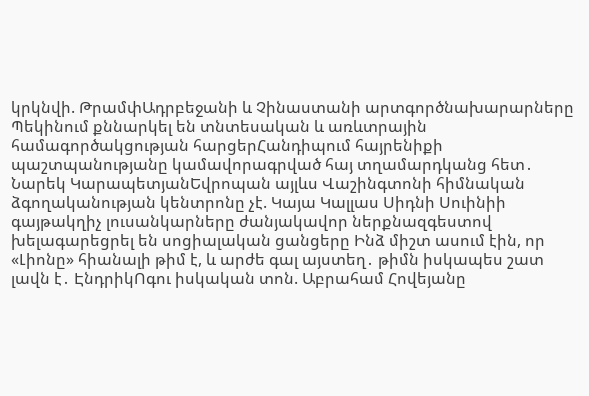կրկնվի. ԹրամփԱդրբեջանի և Չինաստանի արտգործնախարարները Պեկինում քննարկել են տնտեսական և առևտրային համագործակցության հարցերՀանդիպում հայրենիքի պաշտպանությանը կամավորագրված հայ տղամարդկանց հետ․ Նարեկ ԿարապետյանԵվրոպան այլևս Վաշինգտոնի հիմնական ձգողականության կենտրոնը չէ. Կայա Կալլաս Սիդնի Սուինիի գայթակղիչ լուսանկարները ժանյակավոր ներքնազգեստով խելագարեցրել են սոցիալական ցանցերը Ինձ միշտ ասում էին, որ «Լիոնը» հիանալի թիմ է, և արժե գալ այստեղ․ թիմն իսկապես շատ լավն է․ ԷնդրիկՈգու իսկական տոն. Աբրահամ Հովեյանը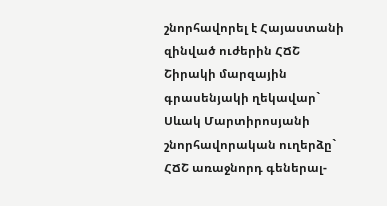շնորհավորել է Հայաստանի զինված ուժերին ՀՃՇ Շիրակի մարզային գրասենյակի ղեկավար` Սևակ Մարտիրոսյանի շնորհավորական ուղերձը` ՀՃՇ առաջնորդ գեներալ-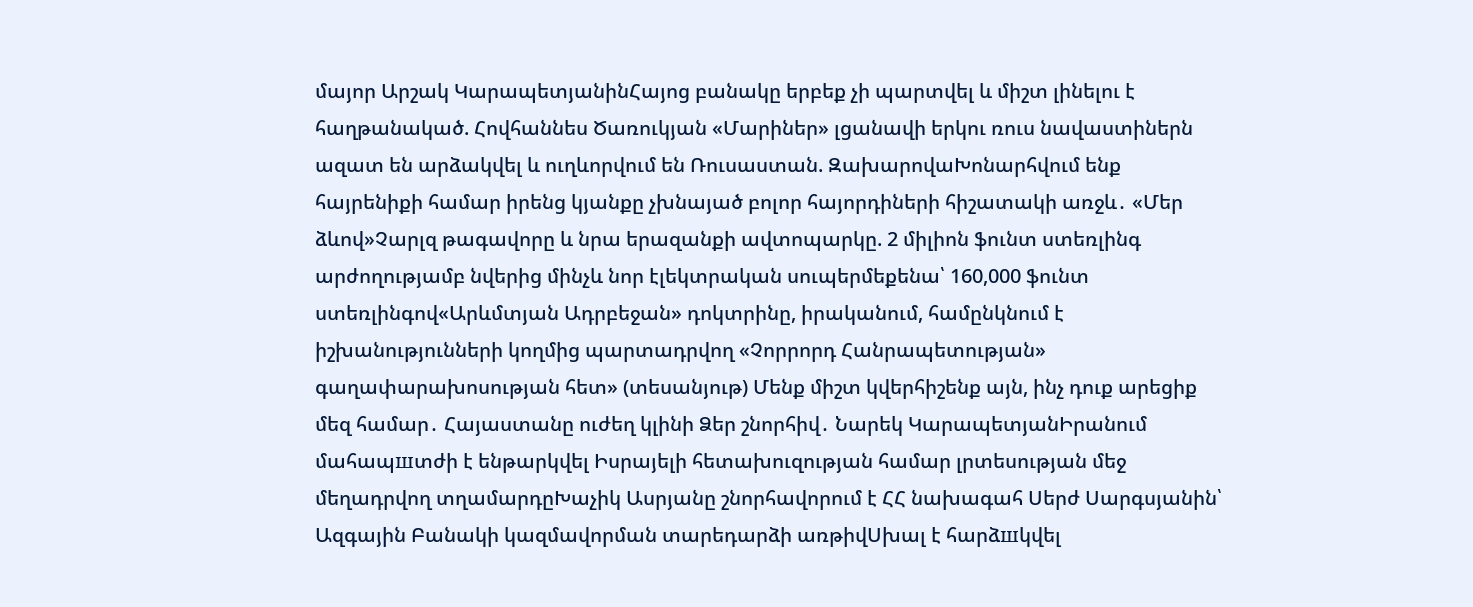մայոր Արշակ ԿարապետյանինՀայոց բանակը երբեք չի պարտվել և միշտ լինելու է հաղթանակած. Հովհաննես Ծառուկյան «Մարիներ» լցանավի երկու ռուս նավաստիներն ազատ են արձակվել և ուղևորվում են Ռուսաստան. ԶախարովաԽոնարհվում ենք հայրենիքի համար իրենց կյանքը չխնայած բոլոր հայորդիների հիշատակի առջև․ «Մեր ձևով»Չարլզ թագավորը և նրա երազանքի ավտոպարկը. 2 միլիոն ֆունտ ստեռլինգ արժողությամբ նվերից մինչև նոր էլեկտրական սուպերմեքենա՝ 160,000 ֆունտ ստեռլինգով«Արևմտյան Ադրբեջան» դոկտրինը, իրականում, համընկնում է իշխանությունների կողմից պարտադրվող «Չորրորդ Հանրապետության» գաղափարախոսության հետ» (տեսանյութ) Մենք միշտ կվերհիշենք այն, ինչ դուք արեցիք մեզ համար․ Հայաստանը ուժեղ կլինի Ձեր շնորհիվ․ Նարեկ ԿարապետյանԻրանում մահապшտժի է ենթարկվել Իսրայելի հետախուզության համար լրտեսության մեջ մեղադրվող տղամարդըԽաչիկ Ասրյանը շնորհավորում է ՀՀ նախագահ Սերժ Սարգսյանին՝ Ազգային Բանակի կազմավորման տարեդարձի առթիվՍխալ է հարձшկվել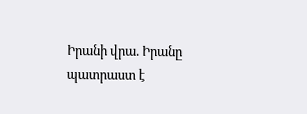Իրանի վրա. Իրանը պատրաստ է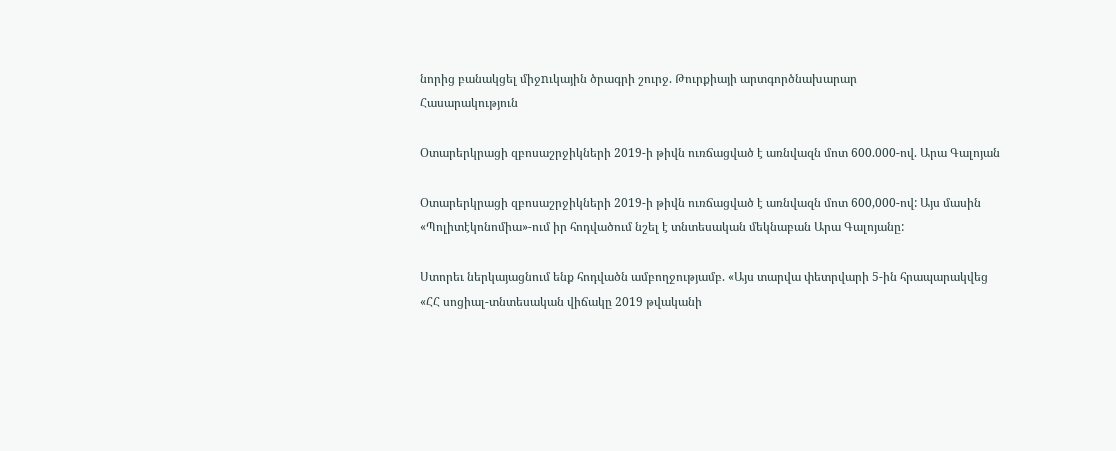նորից բանակցել միջnւկային ծրագրի շուրջ. Թուրքիայի արտգործնախարար
Հասարակություն

Օտարերկրացի զբոսաշրջիկների 2019-ի թիվն ուռճացված է առնվազն մոտ 600.000-ով. Արա Գալոյան

Օտարերկրացի զբոսաշրջիկների 2019-ի թիվն ուռճացված է առնվազն մոտ 600,000-ով: Այս մասին «Պոլիտէկոնոմիա»-ում իր հոդվածում նշել է տնտեսական մեկնաբան Արա Գալոյանը:

Ստորեւ ներկայացնում ենք հոդվածն ամբողջությամբ. «Այս տարվա փետրվարի 5-ին հրապարակվեց «ՀՀ սոցիալ-տնտեսական վիճակը 2019 թվականի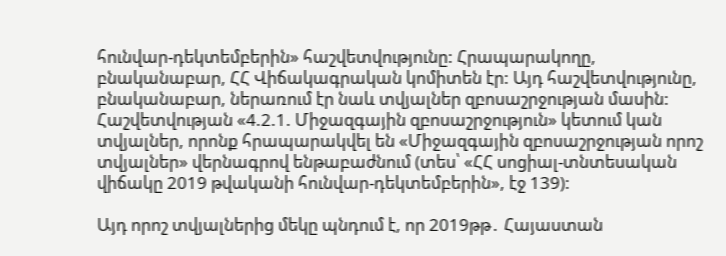հունվար-դեկտեմբերին» հաշվետվությունը: Հրապարակողը, բնականաբար, ՀՀ Վիճակագրական կոմիտեն էր: Այդ հաշվետվությունը, բնականաբար, ներառում էր նաև տվյալներ զբոսաշրջության մասին: Հաշվետվության «4.2.1. Միջազգային զբոսաշրջություն» կետում կան տվյալներ, որոնք հրապարակվել են «Միջազգային զբոսաշրջության որոշ տվյալներ» վերնագրով ենթաբաժնում (տես՝ «ՀՀ սոցիալ-տնտեսական վիճակը 2019 թվականի հունվար-դեկտեմբերին», էջ 139):

Այդ որոշ տվյալներից մեկը պնդում է, որ 2019թթ․ Հայաստան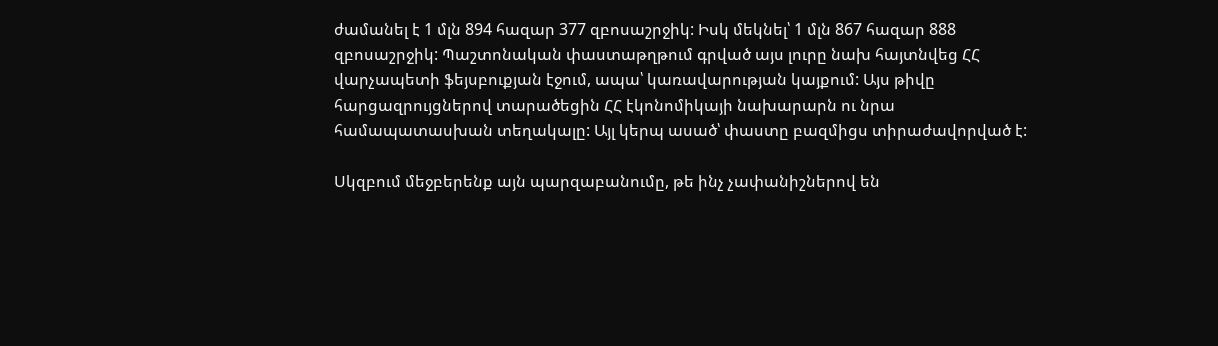ժամանել է 1 մլն 894 հազար 377 զբոսաշրջիկ: Իսկ մեկնել՝ 1 մլն 867 հազար 888 զբոսաշրջիկ: Պաշտոնական փաստաթղթում գրված այս լուրը նախ հայտնվեց ՀՀ վարչապետի ֆեյսբուքյան էջում, ապա՝ կառավարության կայքում: Այս թիվը հարցազրույցներով տարածեցին ՀՀ էկոնոմիկայի նախարարն ու նրա համապատասխան տեղակալը: Այլ կերպ ասած՝ փաստը բազմիցս տիրաժավորված է:

Սկզբում մեջբերենք այն պարզաբանումը, թե ինչ չափանիշներով են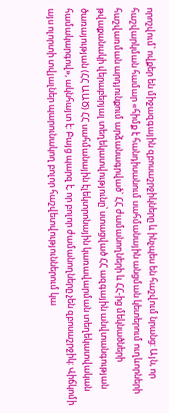որոշվում՝ ովքեր են միջազգային զբոսաշրջիկները և ինչպես են հաշվում նրանց: Այն, որ հաշվարկման համար «հիմք է հանդիսանում սահմանային անցման կետերում ուղևորների հաշվառման արդյունքում արձանագրված` ՀՀ ժամանողների և ՀՀ-ից մեկնածների թվաքանակի վերաբերյալ տեղեկատվությունը՝ ստացված ՀՀ ազգային անվտանգության ծառայության (ՀՀ ԱԱԾ) ՀՀ սահմանային էլեկտրոնային կառավարման տեղեկատվական համակարգով», ակնհայտ է: Բայց պարզ է, որ բոլոր ժամանողները չեն զբոսաշրջիկ: Վիճկոմի այս ոլորտի տվյալներ պարունակող բոլոր հաշվետվություններում կա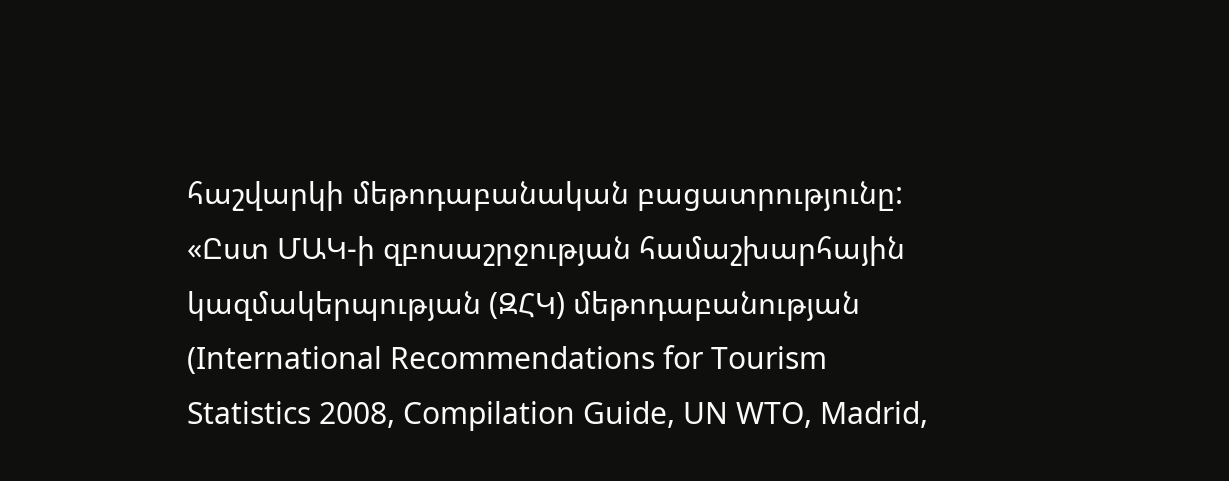հաշվարկի մեթոդաբանական բացատրությունը: «Ըստ ՄԱԿ-ի զբոսաշրջության համաշխարհային կազմակերպության (ԶՀԿ) մեթոդաբանության (International Recommendations for Tourism Statistics 2008, Compilation Guide, UN WTO, Madrid,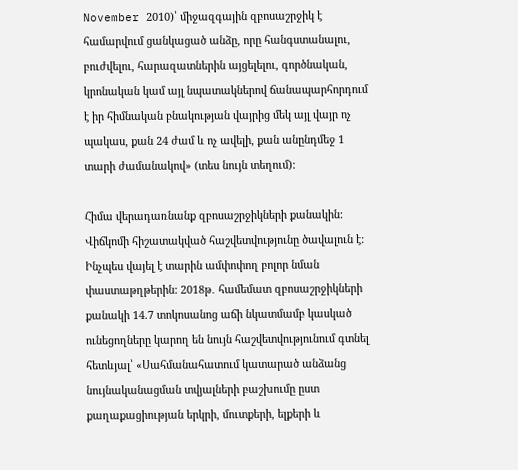November 2010)՝ միջազգային զբոսաշրջիկ է համարվում ցանկացած անձը, որը հանգստանալու, բուժվելու, հարազատներին այցելելու, գործնական, կրոնական կամ այլ նպատակներով ճանապարհորդում է իր հիմնական բնակության վայրից մեկ այլ վայր ոչ պակաս, քան 24 ժամ և ոչ ավելի, քան անընդմեջ 1 տարի ժամանակով» (տես նույն տեղում):

Հիմա վերադառնանք զբոսաշրջիկների քանակին: Վիճկոմի հիշատակված հաշվետվությունը ծավալուն է: Ինչպես վայել է տարին ամփոփող բոլոր նման փաստաթղթերին: 2018թ․ համեմատ զբոսաշրջիկների քանակի 14.7 տոկոսանոց աճի նկատմամբ կասկած ունեցողները կարող են նույն հաշվետվությունում գտնել հետևյալ՝ «Սահմանահատում կատարած անձանց նույնականացման տվյալների բաշխումը ըստ քաղաքացիության երկրի, մուտքերի, ելքերի և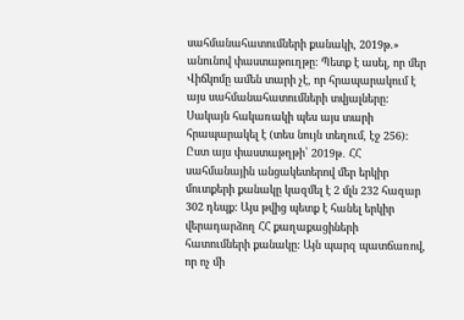սահմանահատումների քանակի, 2019թ.» անունով փաստաթուղթը: Պետք է ասել, որ մեր Վիճկոմը ամեն տարի չէ, որ հրապարակում է այս սահմանահատումների տվյալները: Սակայն հակառակի պես այս տարի հրապարակել է (տես նույն տեղում, էջ 256): Ըստ այս փաստաթղթի՝ 2019թ․ ՀՀ սահմանային անցակետերով մեր երկիր մուտքերի քանակը կազմել է 2 մլն 232 հազար 302 դեպք: Այս թվից պետք է հանել երկիր վերադարձող ՀՀ քաղաքացիների հատումների քանակը: Այն պարզ պատճառով, որ ոչ մի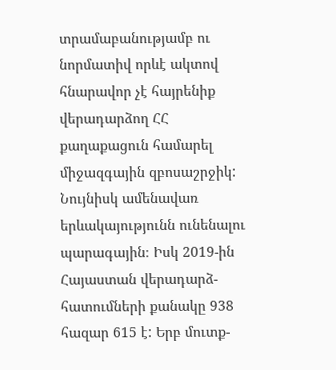տրամաբանությամբ ու նորմատիվ որևէ ակտով հնարավոր չէ հայրենիք վերադարձող ՀՀ քաղաքացուն համարել միջազգային զբոսաշրջիկ: Նույնիսկ ամենավառ երևակայությունն ունենալու պարագային։ Իսկ 2019-ին Հայաստան վերադարձ-հատումների քանակը 938 հազար 615 է: Երբ մուտք-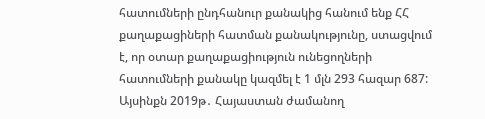հատումների ընդհանուր քանակից հանում ենք ՀՀ քաղաքացիների հատման քանակությունը, ստացվում է, որ օտար քաղաքացիություն ունեցողների հատումների քանակը կազմել է 1 մլն 293 հազար 687: Այսինքն 2019թ․ Հայաստան ժամանող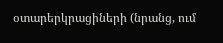օտարերկրացիների (նրանց, ում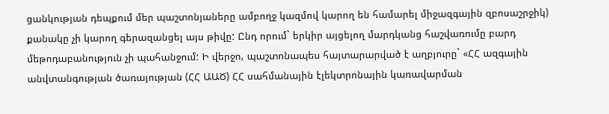ցանկության դեպքում մեր պաշտոնյաները ամբողջ կազմով կարող են համարել միջազգային զբոսաշրջիկ) քանակը չի կարող գերազանցել այս թիվը: Ընդ որում` երկիր այցելող մարդկանց հաշվառումը բարդ մեթոդաբանություն չի պահանջում: Ի վերջո, պաշտոնապես հայտարարված է աղբյուրը` «ՀՀ ազգային անվտանգության ծառայության (ՀՀ ԱԱԾ) ՀՀ սահմանային էլեկտրոնային կառավարման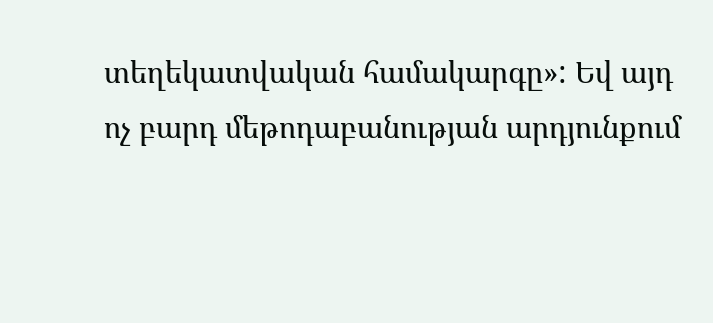տեղեկատվական համակարգը»: Եվ այդ ոչ բարդ մեթոդաբանության արդյունքում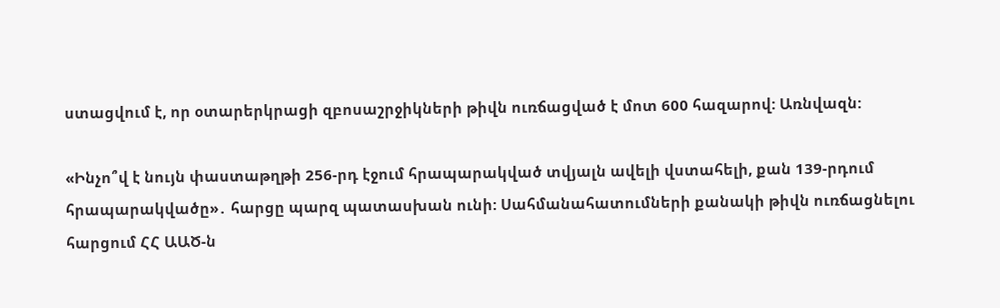ստացվում է, որ օտարերկրացի զբոսաշրջիկների թիվն ուռճացված է մոտ 600 հազարով: Առնվազն:

«Ինչո՞վ է նույն փաստաթղթի 256-րդ էջում հրապարակված տվյալն ավելի վստահելի, քան 139-րդում հրապարակվածը»․ հարցը պարզ պատասխան ունի: Սահմանահատումների քանակի թիվն ուռճացնելու հարցում ՀՀ ԱԱԾ-ն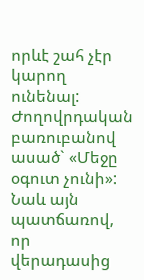որևէ շահ չէր կարող ունենալ: Ժողովրդական բառուբանով ասած` «Մեջը օգուտ չունի»: Նաև այն պատճառով, որ վերադասից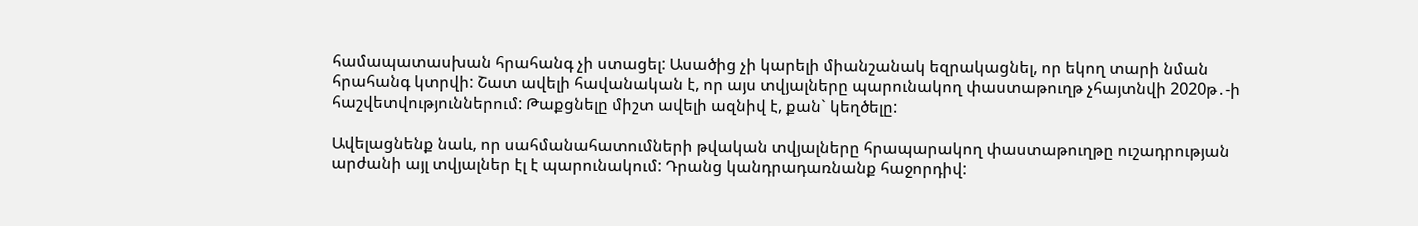համապատասխան հրահանգ չի ստացել: Ասածից չի կարելի միանշանակ եզրակացնել, որ եկող տարի նման հրահանգ կտրվի: Շատ ավելի հավանական է, որ այս տվյալները պարունակող փաստաթուղթ չհայտնվի 2020թ․-ի հաշվետվություններում: Թաքցնելը միշտ ավելի ազնիվ է, քան` կեղծելը:

Ավելացնենք նաև, որ սահմանահատումների թվական տվյալները հրապարակող փաստաթուղթը ուշադրության արժանի այլ տվյալներ էլ է պարունակում: Դրանց կանդրադառնանք հաջորդիվ: